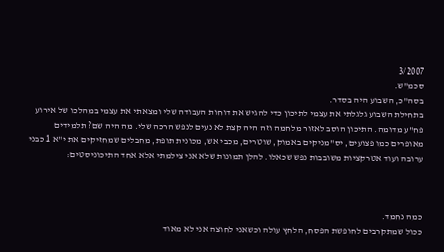3/2007
סכמ"ש.
בסה"כ, השבוע היה בסדר.
בתחילת השבוע גלגלתי את עצמי לתיכון כדי להגיש את דוחות העבודה שלי ומצאתי את עצמי במהלכו של אירוע פח"ע מדומה. התיכון הוסב לאזור מלחמה וזה היה קצת לא נעים לנפש הרכה שלי. מה היה שם? תלמידים מאופרים כמו פצועים, יס"מניקים באמוק, שוטרים, מכבי אש, מכונית תופת, מחבלים שמחזיקים את י"א 1 כבני ערובה ועוד אטרקציות משובבות נפש שכאלו. להלן תמונות שלא אני צילמתי אלא אחד התיכוניסטים:



כמה נחמד.
ככול שמתקרבים לחופשת הפסח, הלחץ עולה וכשאני לחוצה אני לא מאוד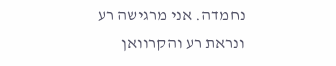נחמדה. אני מרגישה רע ונראת רע והקרוואן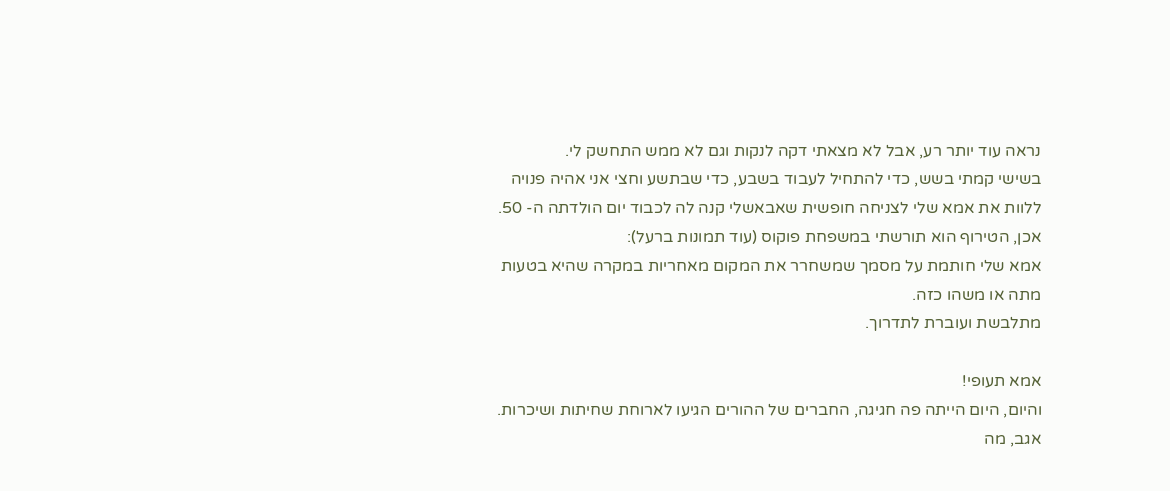נראה עוד יותר רע, אבל לא מצאתי דקה לנקות וגם לא ממש התחשק לי.
בשישי קמתי בשש, כדי להתחיל לעבוד בשבע, כדי שבתשע וחצי אני אהיה פנויה ללוות את אמא שלי לצניחה חופשית שאבאשלי קנה לה לכבוד יום הולדתה ה- 50. אכן, הטירוף הוא תורשתי במשפחת פוקוס (עוד תמונות ברעל):
אמא שלי חותמת על מסמך שמשחרר את המקום מאחריות במקרה שהיא בטעות מתה או משהו כזה.
מתלבשת ועוברת לתדרוך.

אמא תעופי!
והיום, היום הייתה פה חגיגה, החברים של ההורים הגיעו לארוחת שחיתות ושיכרות. אגב, מה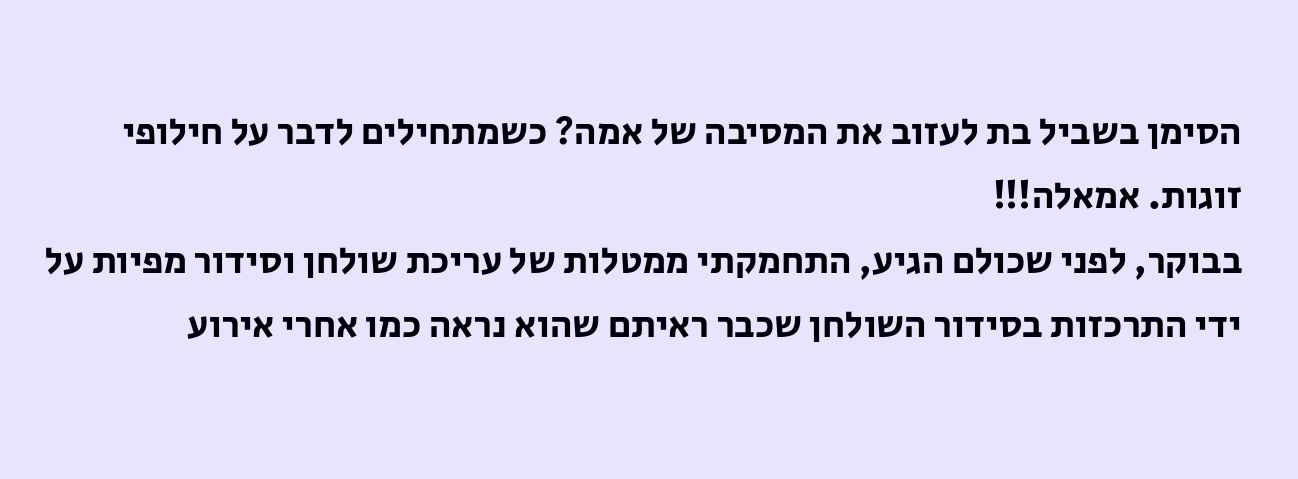הסימן בשביל בת לעזוב את המסיבה של אמה? כשמתחילים לדבר על חילופי זוגות. אמאלה!!!
בבוקר, לפני שכולם הגיע, התחמקתי ממטלות של עריכת שולחן וסידור מפיות על ידי התרכזות בסידור השולחן שכבר ראיתם שהוא נראה כמו אחרי אירוע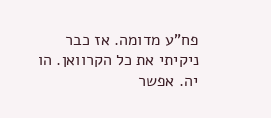פח"ע מדומה. אז כבר ניקיתי את כל הקרוואן. הו יה. אפשר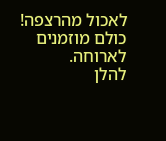לאכול מהרצפה! כולם מוזמנים לארוחה.
להלן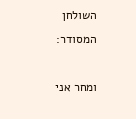השולחן המסודר:

ומחר אני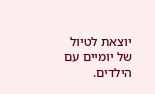יוצאת לטיול של יומיים עם הילדים.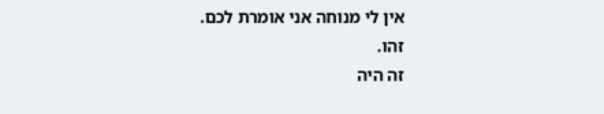אין לי מנוחה אני אומרת לכם.
זהו.
זה היה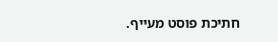חתיכת פוסט מעייף.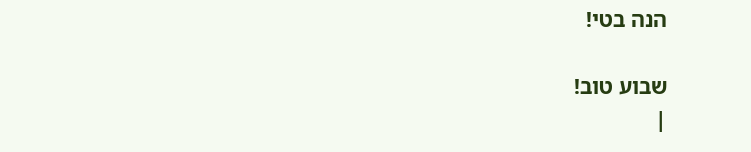הנה בטי!

שבוע טוב!
|